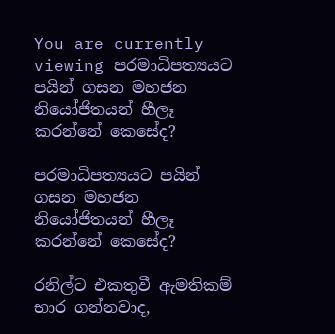You are currently viewing පරමාධිපත්‍යයට පයින් ගසන මහජන නියෝජිතයන් හීලෑ කරන්නේ කෙසේද?

පරමාධිපත්‍යයට පයින් ගසන මහජන නියෝජිතයන් හීලෑ කරන්නේ කෙසේද?

රනිල්ට එකතුවී ඇමතිකම් භාර ගන්නවාද,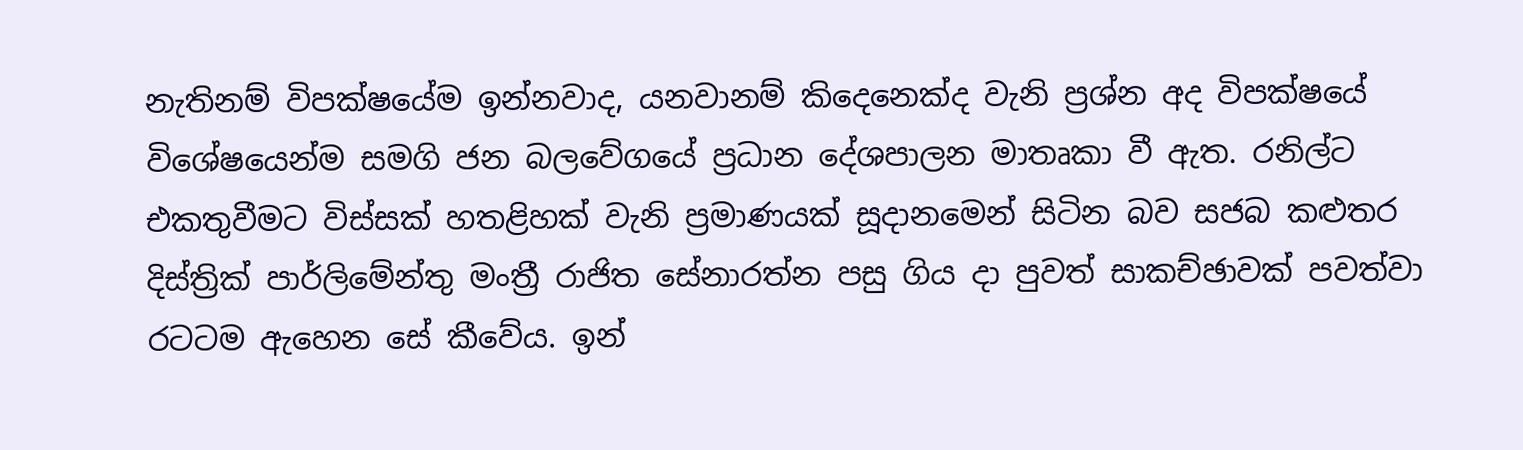නැතිනම් විපක්ෂයේම ඉන්නවාද, යනවානම් කිදෙනෙක්ද වැනි ප්‍රශ්න අද විපක්ෂයේ විශේෂයෙන්ම සමගි ජන බලවේගයේ ප්‍රධාන දේශපාලන මාතෘකා වී ඇත. රනිල්ට එකතුවීමට විස්සක් හතළිහක් වැනි ප්‍රමාණයක් සූදානමෙන් සිටින බව සජබ කළුතර දිස්ත්‍රික් පාර්ලිමේන්තු මංත්‍රී රාජිත සේනාරත්න පසු ගිය දා පුවත් සාකච්ඡාවක් පවත්වා රටටම ඇහෙන සේ කීවේය. ඉන්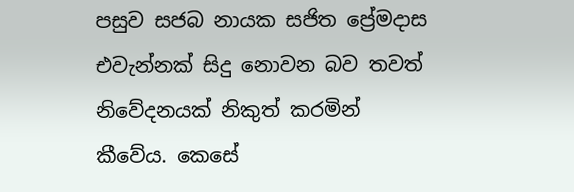පසුව සජබ නායක සජිත ප්‍රේමදාස එවැන්නක් සිදු නොවන බව තවත් නිවේදනයක් නිකුත් කරමින් කීවේය. කෙසේ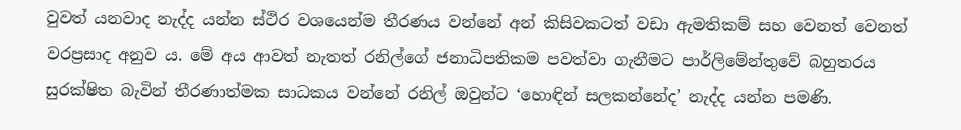වුවත් යනවාද නැද්ද යන්න ස්ථිර වශයෙන්ම තීරණය වන්නේ අන් කිසිවකටත් වඩා ඇමතිකම් සහ වෙනත් වෙනත් වරප්‍රසාද අනුව ය. මේ අය ආවත් නැතත් රනිල්ගේ ජනාධිපතිකම පවත්වා ගැනීමට පාර්ලිමේන්තුවේ බහුතරය සුරක්ෂිත බැවින් තීරණාත්මක සාධකය වන්නේ රනිල් ඔවුන්ට ‘හොඳින් සලකන්නේද’ නැද්ද යන්න පමණි.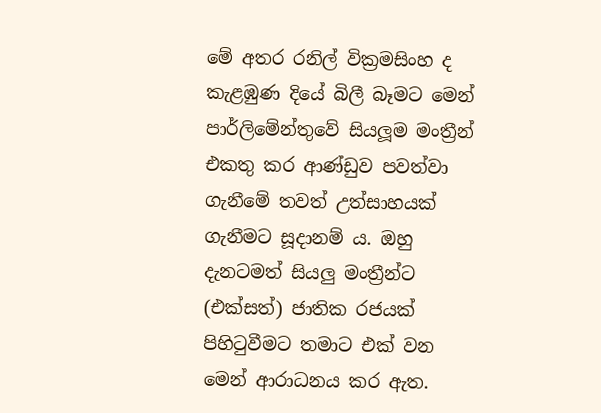මේ අතර රනිල් වික්‍රමසිංහ ද කැළඹුණ දියේ බිලී බෑමට මෙන් පාර්ලිමේන්තුවේ සියලූම මංත්‍රීන් එකතු කර ආණ්ඩුව පවත්වා ගැනීමේ තවත් උත්සාහයක් ගැනීමට සූදානම් ය. ඔහු දැනටමත් සියලු මංත්‍රීන්ට (එක්සත්) ජාතික රජයක් පිහිටුවීමට තමාට එක් වන මෙන් ආරාධනය කර ඇත.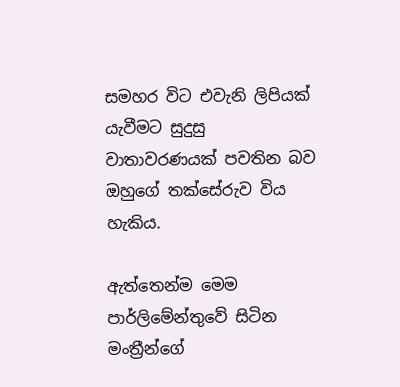සමහර විට එවැනි ලිපියක් යැවීමට සුදුසු වාතාවරණයක් පවතින බව ඔහුගේ තක්සේරුව විය හැකිය.

ඇත්තෙන්ම මෙම පාර්ලිමේන්තුවේ සිටින මංත්‍රීන්ගේ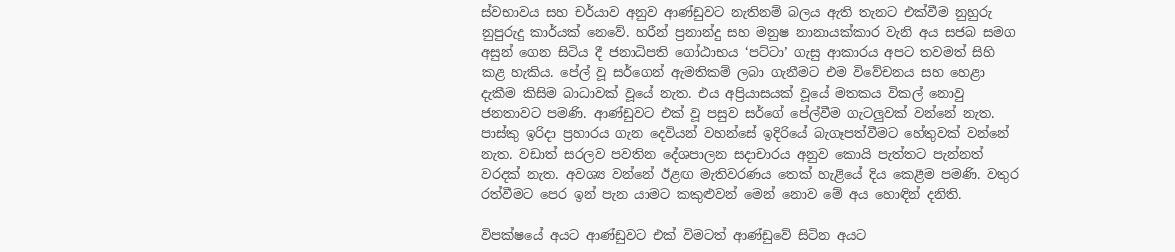ස්වභාවය සහ චර්යාව අනුව ආණ්ඩුවට නැතිනම් බලය ඇති තැනට එක්වීම නුහුරු නුපුරුදු කාර්යක් නෙවේ. හරීන් ප්‍රනාන්දු සහ මනුෂ නානායක්කාර වැනි අය සජබ සමග අසුන් ගෙන සිටිය දී ජනාධිපති ගෝඨාභය ‘පට්ටා’ ගැසු ආකාරය අපට තවමත් සිහි කළ හැකිය. පේල් වූ සර්ගෙන් ඇමතිකම් ලබා ගැනීමට එම විවේචනය සහ හෙළා දැකීම කිසිම බාධාවක් වූයේ නැත. එය අප්‍රියාසයක් වූයේ මතකය විකල් නොවු ජනතාවට පමණි. ආණ්ඩුවට එක් වූ පසුව සර්ගේ පේල්වීම ගැටලුවක් වන්නේ නැත. පාස්කු ඉරිදා ප්‍රහාරය ගැන දෙවියන් වහන්සේ ඉදිරියේ බැගෑපත්වීමට හේතුවක් වන්නේ නැත. වඩාත් සරලව පවතින දේශපාලන සදාචාරය අනුව කොයි පැත්තට පැන්නත් වරදක් නැත. අවශ්‍ය වන්නේ ඊළඟ මැතිවරණය තෙක් හැළියේ දිය කෙළීම පමණි. වතුර රත්වීමට පෙර ඉන් පැන යාමට කකුළුවන් මෙන් නොව මේ අය හොඳින් දනිති.

විපක්ෂයේ අයට ආණ්ඩුවට එක් විමටත් ආණ්ඩුවේ සිටින අයට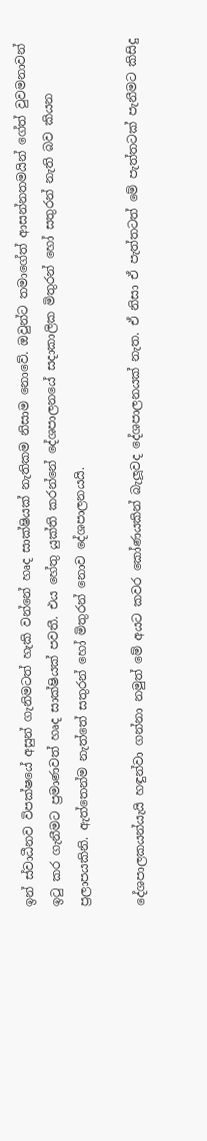ඉන් ස්වාධීනව විපක්ෂයේ අසුන් ගැනිමටත් හැකි වන්නේ හෘද සාක්ෂියක් නැතිකම නිසාම නොවේ. ඔවුන්ට තමාගේත් ආසන්නතමයින් ගේත් වුවමනාවන් ඉටු කර ගැනීමට ප්‍රමාණවත් හෘද සාක්ෂියක් පවතී. එය හේතු යුක්ති කරන්නේ දේශපාලනයේ සදාකාලික මිතුරන් හෝ සතුරන් නැති බව කියන ප්‍රලාපයකිනි. ඇත්තෙන්ම නැත්තේ සතුරන් හෝ මිතුරන් නොව දේශපාලනයයි.

දේශපාලකයන්යැයි හඳුන්වා ගන්නා නමුත් මේ අයට කවර කෝණයකින් බැලූවද දේශපාලනයක් නැත. ඒ නිසා ඒ පැත්තටත් මේ පැත්තටක් පැනීමට කිසිදු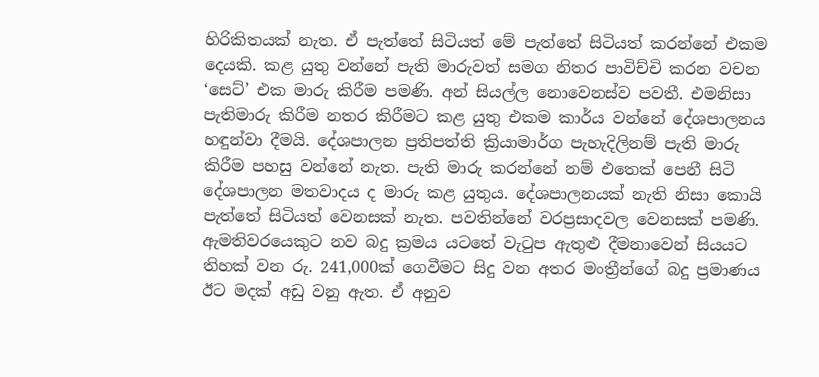හිරිකිතයක් නැත. ඒ පැත්තේ සිටියත් මේ පැත්තේ සිටියත් කරන්නේ එකම දෙයකි. කළ යුතු වන්නේ පැති මාරුවත් සමග නිතර පාවිච්චි කරන වචන ‘සෙට්’ එක මාරු කිරීම පමණි. අන් සියල්ල නොවෙනස්ව පවතී. එමනිසා පැතිමාරු කිරීම නතර කිරීමට කළ යුතු එකම කාර්ය වන්නේ දේශපාලනය හඳුන්වා දීමයි. දේශපාලන ප්‍රතිපත්ති ක්‍රියාමාර්ග පැහැදිලිනම් පැති මාරු කිරීම පහසු වන්නේ නැත. පැති මාරු කරන්නේ නම් එතෙක් පෙනී සිටි දේශපාලන මතවාදය ද මාරු කළ යුතුය. දේශපාලනයක් නැති නිසා කොයි පැත්තේ සිටියත් වෙනසක් නැත. පවතින්නේ වරප්‍රසාදවල වෙනසක් පමණි. ඇමතිවරයෙකුට නව බදු ක්‍රමය යටතේ වැටුප ඇතුළු දීමනාවෙන් සියයට තිහක් වන රු. 241,000ක් ගෙවීමට සිදු වන අතර මංත්‍රීන්ගේ බදු ප්‍රමාණය ඊට මදක් අඩු වනු ඇත. ඒ අනුව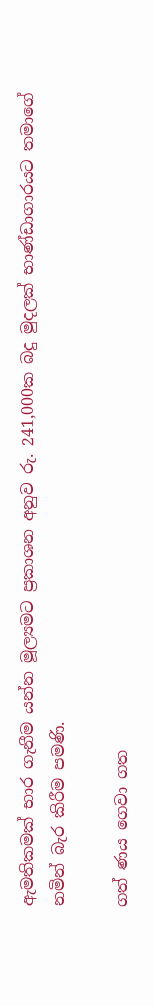ඇමතිකමක් භාර ගැනීම යන්න මූල්‍යමට ප්‍රකාශන අනුව රු. 241,000ක බදු මුදලක් භාණ්ඩාගාරයට තමාගේ නමින් බැර කිරීම පමණි.

ගත් ණය ගෙවා ගත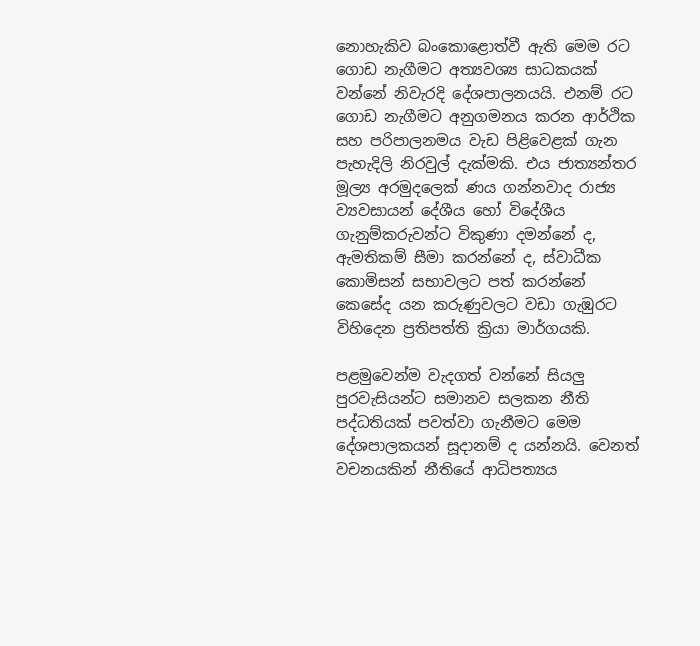නොහැකිව බංකොළොත්වී ඇති මෙම රට ගොඩ නැගීමට අත්‍යවශ්‍ය සාධකයක් වන්නේ නිවැරදි දේශපාලනයයි. එනම් රට ගොඩ නැගීමට අනුගමනය කරන ආර්ථික සහ පරිපාලනමය වැඩ පිළිවෙළක් ගැන පැහැදිලි නිරවුල් දැක්මකි. එය ජාත්‍යන්තර මූල්‍ය අරමුදලෙක් ණය ගන්නවාද රාජ්‍ය ව්‍යවසායන් දේශීය හෝ විදේශීය ගැනුම්කරුවන්ට විකුණා දමන්නේ ද, ඇමතිකම් සීමා කරන්නේ ද, ස්වාධීක කොමිසන් සභාවලට පත් කරන්නේ කෙසේද යන කරුණුවලට වඩා ගැඹුරට විහිදෙන ප්‍රතිපත්ති ක්‍රියා මාර්ගයකි.

පළමුවෙන්ම වැදගත් වන්නේ සියලු පුරවැසියන්ට සමානව සලකන නීති පද්ධතියක් පවත්වා ගැනීමට මෙම දේශපාලකයන් සූදානම් ද යන්නයි. වෙනත් වචනයකින් නීතියේ ආධිපත්‍යය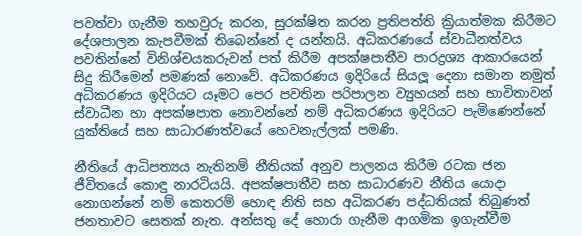පවත්වා ගැනීම තහවුරු කරන, සුරක්ෂිත කරන ප්‍රතිපත්ති ක්‍රියාත්මක කිරීමට දේශපාලන කැපවීමක් තිබෙන්නේ ද යන්නයි. අධිකරණයේ ස්වාධීනත්වය පවතින්නේ විනිශ්චයකරුවන් පත් කිරීම අපක්ෂපාතීව පාරද්‍රශ්‍ය ආකාරයෙන් සිදු කිරීමෙන් පමණක් නොවේ. අධිකරණය ඉදිරියේ සියලූ දෙනා සමාන නමුත් අධිකරණය ඉදිරියට යෑමට පෙර පවතින පරිපාලන ව්‍යුහයන් සහ භාවිතාවන් ස්වාධීන හා අපක්ෂපාත නොවන්නේ නම් අධිකරණය ඉදිරියට පැමිණෙන්නේ යුක්තියේ සහ සාධාරණත්වයේ හෙවනැල්ලක් පමණි.

නීතියේ ආධිපත්‍යය නැතිනම් නීතියක් අනුව පාලනය කිරීම රටක ජන ජීවිතයේ කොඳු නාරටියයි. අපක්ෂපාතීව සහ සාධාරණව නීතිය යොදා නොගන්නේ නම් කෙතරම් හොඳ නිති සහ අධිකරණ පද්ධතියක් තිබුණත් ජනතාවට සෙතක් නැත. අන්සතු දේ හොරා ගැනීම ආගමික ඉගැන්වීම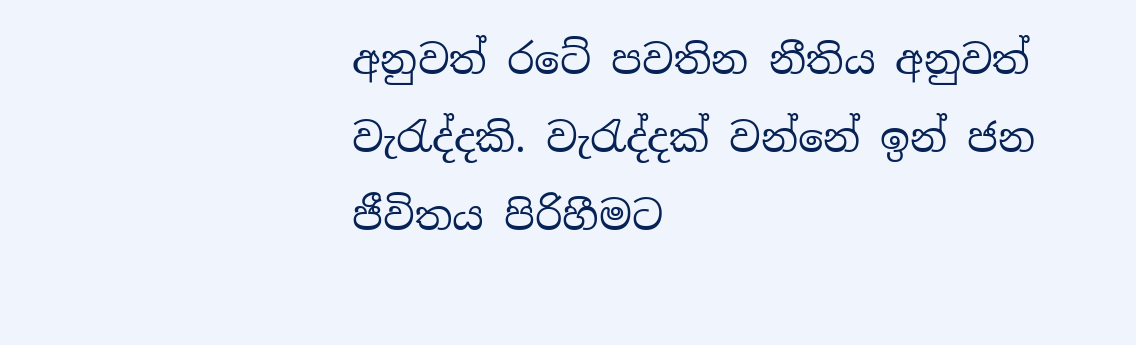අනුවත් රටේ පවතින නීතිය අනුවත් වැරැද්දකි. වැරැද්දක් වන්නේ ඉන් ජන ජීවිතය පිරිහීමට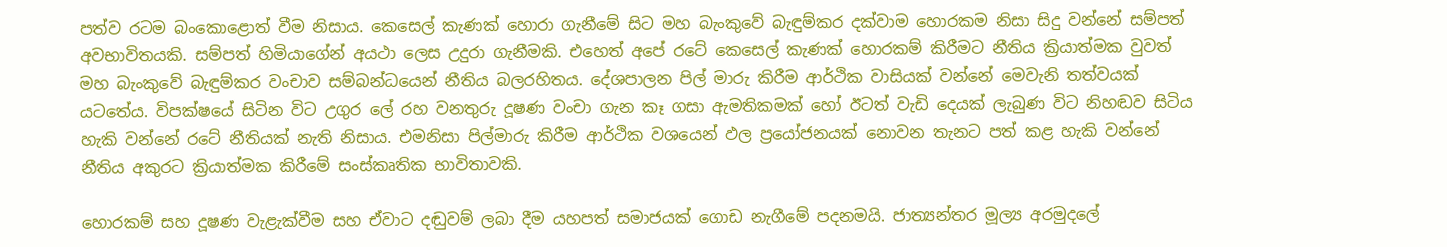පත්ව රටම බංකොළොත් වීම නිසාය. කෙසෙල් කැණක් හොරා ගැනීමේ සිට මහ බැංකුවේ බැඳුම්කර දක්වාම හොරකම නිසා සිදු වන්නේ සම්පත් අවභාවිතයකි. සම්පත් හිමියාගේන් අයථා ලෙස උදුරා ගැනීමකි. එහෙත් අපේ රටේ කෙසෙල් කැණක් හොරකම් කිරීමට නීතිය ක්‍රියාත්මක වුවත් මහ බැංකුවේ බැඳුම්කර වංචාව සම්බන්ධයෙන් නීතිය බලරහිතය. දේශපාලන පිල් මාරු කිරීම ආර්ථික වාසියක් වන්නේ මෙවැනි තත්වයක් යටතේය. විපක්ෂයේ සිටින විට උගුර ලේ රහ වනතුරු දූෂණ වංචා ගැන කෑ ගසා ඇමතිකමක් හෝ ඊටත් වැඩි දෙයක් ලැබුණ විට නිහඬව සිටිය හැකි වන්නේ රටේ නීතියක් නැති නිසාය. එමනිසා පිල්මාරු කිරීම ආර්ථික වශයෙන් ඵල ප්‍රයෝජනයක් නොවන තැනට පත් කළ හැකි වන්නේ නීතිය අකුරට ක්‍රියාත්මක කිරීමේ සංස්කෘතික භාවිතාවකි.

හොරකම් සහ දූෂණ වැළැක්වීම සහ ඒවාට දඬුවම් ලබා දීම යහපත් සමාජයක් ගොඩ නැගීමේ පදනමයි. ජාත්‍යන්තර මූල්‍ය අරමුදලේ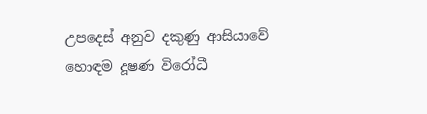උපදෙස් අනුව දකුණු ආසියාවේ හොඳම දූෂණ විරෝධී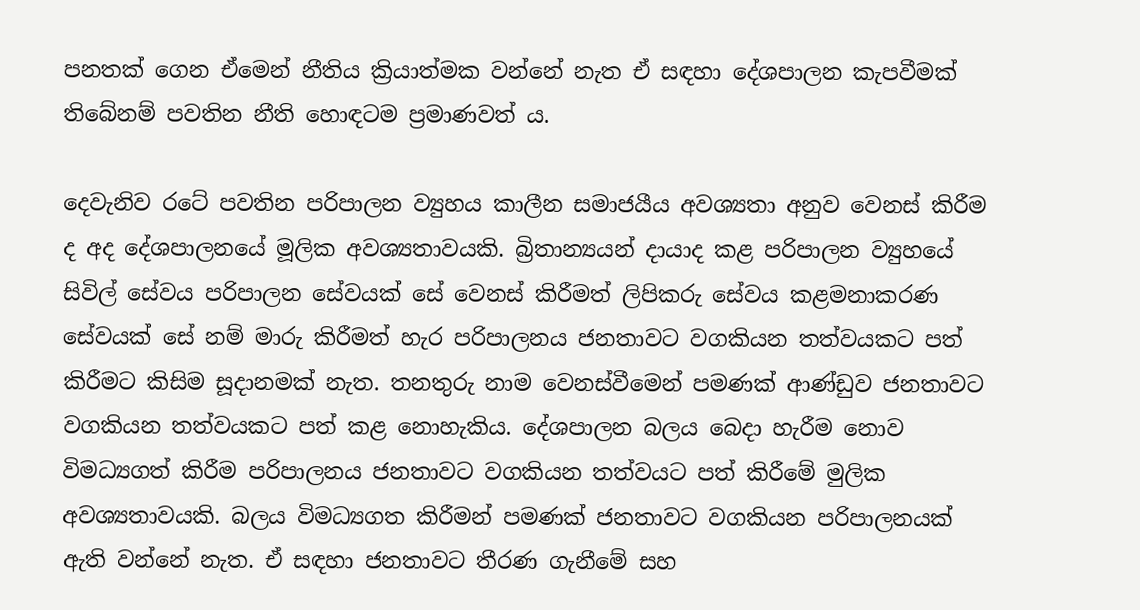පනතක් ගෙන ඒමෙන් නීතිය ක්‍රියාත්මක වන්නේ නැත ඒ සඳහා දේශපාලන කැපවීමක් තිබේනම් පවතින නීති හොඳටම ප්‍රමාණවත් ය.

දෙවැනිව රටේ පවතින පරිපාලන ව්‍යුහය කාලීන සමාජයීය අවශ්‍යතා අනුව වෙනස් කිරීම ද අද දේශපාලනයේ මූලික අවශ්‍යතාවයකි. බ්‍රිතාන්‍යයන් දායාද කළ පරිපාලන ව්‍යුහයේ සිවිල් සේවය පරිපාලන සේවයක් සේ වෙනස් කිරීමත් ලිපිකරු සේවය කළමනාකරණ සේවයක් සේ නම් මාරු කිරීමත් හැර පරිපාලනය ජනතාවට වගකියන තත්වයකට පත් කිරීමට කිසිම සූදානමක් නැත. තනතුරු නාම වෙනස්වීමෙන් පමණක් ආණ්ඩුව ජනතාවට වගකියන තත්වයකට පත් කළ නොහැකිය. දේශපාලන බලය බෙදා හැරීම නොව විමධ්‍යගත් කිරීම පරිපාලනය ජනතාවට වගකියන තත්වයට පත් කිරීමේ මුලික අවශ්‍යතාවයකි. බලය විමධ්‍යගත කිරීමන් පමණක් ජනතාවට වගකියන පරිපාලනයක් ඇති වන්නේ නැත. ඒ සඳහා ජනතාවට තීරණ ගැනීමේ සහ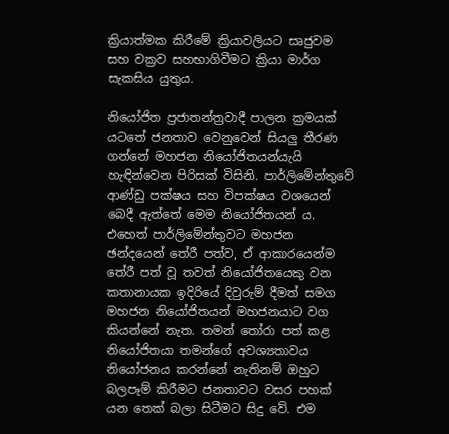ක්‍රියාත්මක කිරීමේ ක්‍රියාවලියට සෘජුවම සහ වක්‍රව සහභාගිවීමට ක්‍රියා මාර්ග සැකසිය යුතුය.

නියෝජිත ප්‍රජාතන්ත්‍රවාදී පාලන ක්‍රමයක් යටතේ ජනතාව වෙනුවෙන් සියලු තීරණ ගන්නේ මහජන නියෝජිතයන්යැයි හැඳින්වෙන පිරිසක් විසිනි. පාර්ලිමේන්තුවේ ආණ්ඩු පක්ෂය සහ විපක්ෂය වශයෙන් බෙදී ඇත්තේ මෙම නියෝජිතයන් ය. එහෙත් පාර්ලිමේන්තුවට මහජන ඡන්දයෙන් තේරී පත්ව, ඒ ආකාරයෙන්ම තේරී පත් වූ තවත් නියෝජිතයෙකු වන කතානායක ඉදිරියේ දිවුරුම් දීමත් සමග මහජන නියෝජිතයන් මහජනයාට වග කියන්නේ නැත. තමන් තෝරා පත් කළ නියෝජිතයා තමන්ගේ අවශ්‍යතාවය නියෝජනය කරන්නේ නැතිනම් ඔහුට බලපෑම් කිරීමට ජනතාවට වසර පහක් යන තෙක් බලා සිටීමට සිදු වේ. එම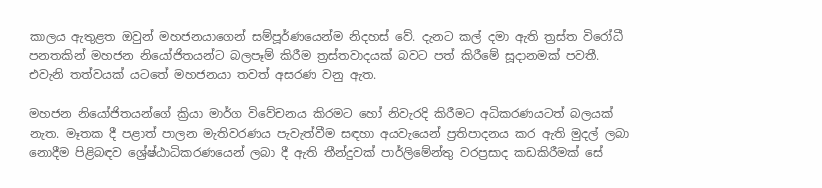කාලය ඇතුළත ඔවුන් මහජනයාගෙන් සම්පූර්ණයෙන්ම නිදහස් වේ. දැනට කල් දමා ඇති ත්‍රස්ත විරෝධී පනතකින් මහජන නියෝජිතයන්ට බලපෑම් කිරීම ත්‍රස්තවාදයක් බවට පත් කිරීමේ සූදානමක් පවතී. එවැනි තත්වයක් යටතේ මහජනයා තවත් අසරණ වනු ඇත.

මහජන නියෝජිතයන්ගේ ක්‍රියා මාර්ග විවේචනය කිරමට හෝ නිවැරදි කිරීමට අධිකරණයටත් බලයක් නැත. මෑතක දී පළාත් පාලන මැතිවරණය පැවැත්වීම සඳහා අයවැයෙන් ප්‍රතිපාදනය කර ඇති මුදල් ලබා නොදීම පිළිබඳව ශ්‍රේෂ්ඨාධිකරණයෙන් ලබා දී ඇති තීන්දුවක් පාර්ලිමේන්තු වරප්‍රසාද කඩකිරීමක් සේ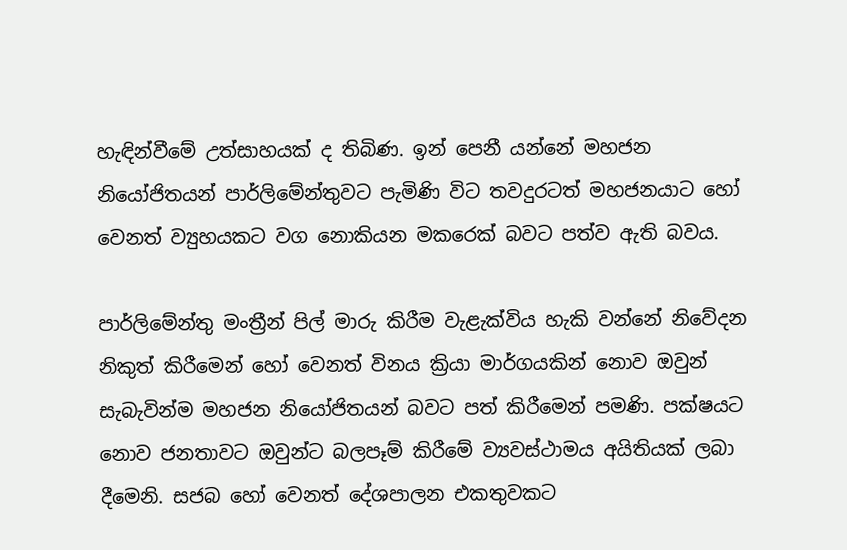හැඳින්වීමේ උත්සාහයක් ද තිබිණ. ඉන් පෙනී යන්නේ මහජන නියෝජිතයන් පාර්ලිමේන්තුවට පැමිණි විට තවදුරටත් මහජනයාට හෝ වෙනත් ව්‍යුහයකට වග නොකියන මකරෙක් බවට පත්ව ඇති බවය.

පාර්ලිමේන්තු මංත්‍රීන් පිල් මාරු කිරීම වැළැක්විය හැකි වන්නේ නිවේදන නිකුත් කිරීමෙන් හෝ වෙනත් විනය ක්‍රියා මාර්ගයකින් නොව ඔවුන් සැබැවින්ම මහජන නියෝජිතයන් බවට පත් කිරීමෙන් පමණි. පක්ෂයට නොව ජනතාවට ඔවුන්ට බලපෑම් කිරීමේ ව්‍යවස්ථාමය අයිතියක් ලබා දීමෙනි. සජබ හෝ වෙනත් දේශපාලන එකතුවකට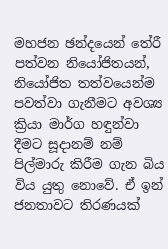මහජන ඡන්දයෙන් තේරී පත්වන නියෝජිතයන්, නියෝජිත තත්වයෙන්ම පවත්වා ගැනීමට අවශ්‍ය ක්‍රියා මාර්ග හඳුන්වා දීමට සූදානම් නම් පිල්මාරු කිරීම ගැන බිය විය යුතු නොවේ. ඒ ඉන් ජනතාවට තිරණයක්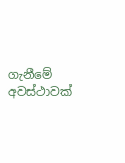ගැනීමේ අවස්ථාවක්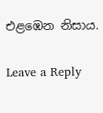එළඹෙන නිසාය.

Leave a Reply